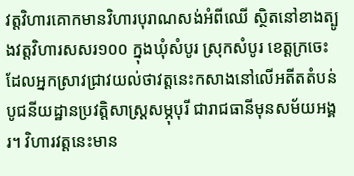វត្តវិហារគោកមានវិហារបុរាណសង់អំពីឈើ ស្ថិតនៅខាងត្បូងវត្តវិហារសសរ១០០ ក្នុងឃុំសំបូរ ស្រុកសំបូរ ខេត្តក្រចេះ ដែលអ្នកស្រាវជ្រាវយល់ថាវត្តនេះកសាងនៅលើអតីតតំបន់បូជនីយដ្ឋានប្រវត្តិសាស្រ្តសម្ភុបុរី ជារាជធានីមុនសម័យអង្គរ។ វិហារវត្តនេះមាន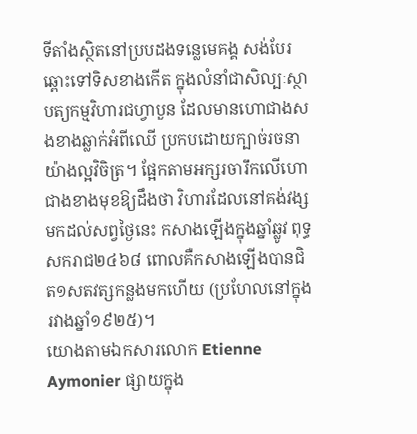ទីតាំងស្ថិតនៅប្របដងទន្លេមេគង្គ សង់បែរឆ្ពោះទៅទិសខាងកើត ក្នុងលំនាំជាសិល្បៈស្ថាបត្យកម្មវិហារជហ្វាបួន ដែលមានហោជាងសងខាងឆ្លាក់អំពីឈើ ប្រកបដោយក្បាច់រចនាយ៉ាងល្អវិចិត្រ។ ផ្អែកតាមអក្សរចារឹកលើហោជាងខាងមុខឱ្យដឹងថា វិហារដែលនៅគង់វង្សមកដល់សព្វថ្ងៃនេះ កសាងឡើងក្នុងឆ្នាំឆ្លូវ ពុទ្ធសករាជ២៤៦៨ ពោលគឺកសាងឡើងបានជិត១សតវត្សកន្លងមកហើយ (ប្រហែលនៅក្នុងរវាងឆ្នាំ១៩២៥)។
យោងតាមឯកសារលោក Etienne Aymonier ផ្សាយក្នុង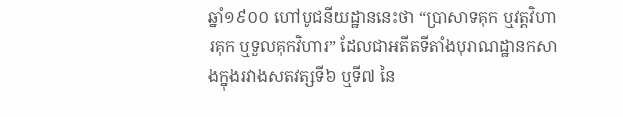ឆ្នាំ១៩០០ ហៅបូជនីយដ្ឋាននេះថា “ប្រាសាទគុក ឬវត្តវិហារគុក ឬទួលគុកវិហារ” ដែលជាអតីតទីតាំងបុរាណដ្ឋានកសាងក្នុងរវាងសតវត្សទី៦ ឬទី៧ នៃ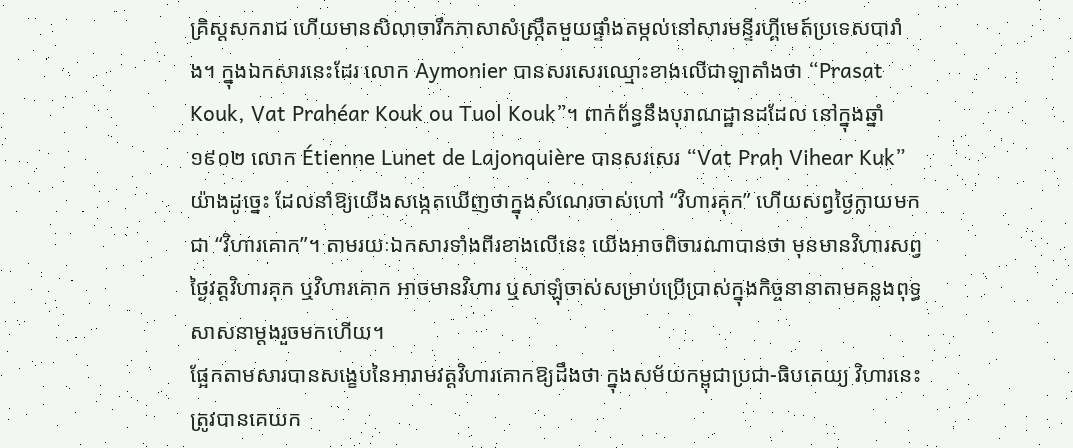គ្រិស្តសករាជ ហើយមានសិលាចារឹកភាសាសំស្រ្កឹតមួយផ្ទាំងតម្កល់នៅសារមន្ទីរហ្គីមេត៍ប្រទេសបារាំង។ ក្នុងឯកសារនេះដែរ លោក Aymonier បានសរសេរឈ្មោះខាងលើជាឡាតាំងថា “Prasat Kouk, Vat Prahéar Kouk ou Tuol Kouk”។ ពាក់ព័ន្ធនឹងបុរាណដ្ឋានដដែល នៅក្នុងឆ្នាំ១៩០២ លោក Étienne Lunet de Lajonquière បានសរសេរ “Vat Praḥ Vihear Kuk” យ៉ាងដូច្នេះ ដែលនាំឱ្យយើងសង្កេតឃើញថាក្នុងសំណេរចាស់ហៅ “វិហារគុក” ហើយសព្វថ្ងៃក្លាយមកជា “វិហារគោក”។ តាមរយៈឯកសារទាំងពីរខាងលើនេះ យើងអាចពិចារណាបានថា មុនមានវិហារសព្វថ្ងៃវត្តវិហារគុក ឬវិហារគោក អាចមានវិហារ ឬសាឡុំចាស់សម្រាប់ប្រើប្រាស់ក្នុងកិច្ចនានាតាមគន្លងពុទ្ធសាសនាម្តងរួចមកហើយ។
ផ្អែកតាមសារបានសង្ខេបនៃអារាមវត្តវិហារគោកឱ្យដឹងថា ក្នុងសម័យកម្ពុជាប្រជា-ធិបតេយ្យ វិហារនេះត្រូវបានគេយក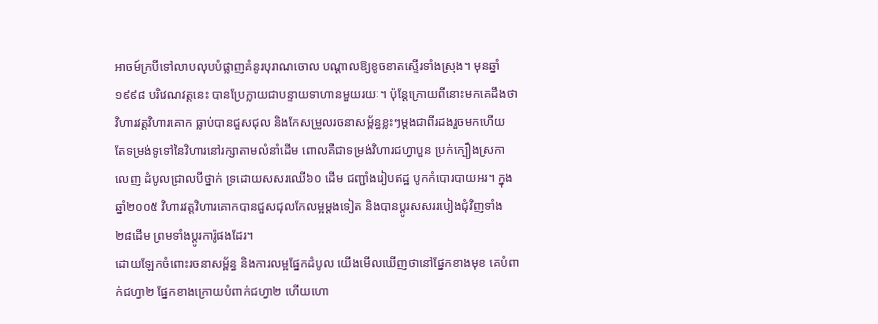អាចម៍ក្របីទៅលាបលុបបំផ្លាញគំនូរបុរាណចោល បណ្តាលឱ្យខូចខាតស្ទើរទាំងស្រុង។ មុនឆ្នាំ១៩៩៨ បរិវេណវត្តនេះ បានប្រែក្លាយជាបន្ទាយទាហានមួយរយៈ។ ប៉ុន្តែក្រោយពីនោះមកគេដឹងថាវិហារវត្តវិហារគោក ធ្លាប់បានជួសជុល និងកែសម្រួលរចនាសម្ព័ន្ធខ្លះៗម្តងជាពីរដងរួចមកហើយ តែទម្រង់ទូទៅនៃវិហារនៅរក្សាតាមលំនាំដើម ពោលគឺជាទម្រង់វិហារជហ្វាបួន ប្រក់ក្បឿងស្រកាលេញ ដំបូលជ្រាលបីថ្នាក់ ទ្រដោយសសរឈើ៦០ ដើម ជញ្ជាំងរៀបឥដ្ឋ បូកកំបោរបាយអរ។ ក្នុងឆ្នាំ២០០៥ វិហារវត្តវិហារគោកបានជួសជុលកែលម្អម្តងទៀត និងបានប្តូរសសររបៀងជុំវិញទាំង២៨ដើម ព្រមទាំងប្តូរការ៉ូផងដែរ។
ដោយឡែកចំពោះរចនាសម្ព័ន្ធ និងការលម្អផ្នែកដំបូល យើងមើលឃើញថានៅផ្នែកខាងមុខ គេបំពាក់ជហ្វា២ ផ្នែកខាងក្រោយបំពាក់ជហ្វា២ ហើយហោ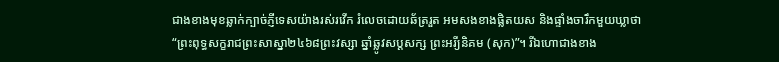ជាងខាងមុខឆ្លាក់ក្បាច់ភ្ញីទេសយ៉ាងរស់រវើក រំលេចដោយឆ័ត្ររួត អមសងខាងផ្លិតយស និងផ្ទាំងចារឹកមួយឃ្លាថា “ព្រះពុទ្ធសក្ខរាជព្រះសាស្នា២៤៦៨ព្រះវស្សា ឆ្នាំឆ្លូវសប្តសក្ស ព្រះអរី្យនិគម (សុក)”។ រីឯហោជាងខាង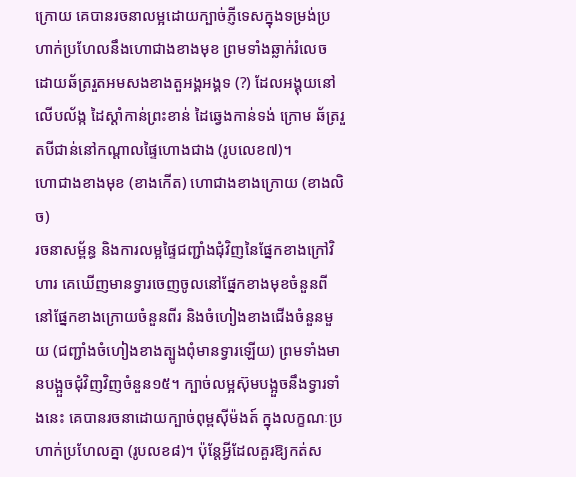ក្រោយ គេបានរចនាលម្អដោយក្បាច់ភ្ញីទេសក្នុងទម្រង់ប្រហាក់ប្រហែលនឹងហោជាងខាងមុខ ព្រមទាំងឆ្លាក់រំលេចដោយឆ័ត្ររួតអមសងខាងតួអង្គអង្គទ (?) ដែលអង្គុយនៅលើបល័ង្ក ដៃស្តាំកាន់ព្រះខាន់ ដៃឆ្វេងកាន់ទង់ ក្រោម ឆ័ត្ររួតបីជាន់នៅកណ្តាលផ្ទៃហោងជាង (រូបលេខ៧)។
ហោជាងខាងមុខ (ខាងកើត) ហោជាងខាងក្រោយ (ខាងលិច)
រចនាសម្ព័ន្ធ និងការលម្អផ្ទៃជញ្ជាំងជុំវិញនៃផ្នែកខាងក្រៅវិហារ គេឃើញមានទ្វារចេញចូលនៅផ្នែកខាងមុខចំនួនពី នៅផ្នែកខាងក្រោយចំនួនពីរ និងចំហៀងខាងជើងចំនួនមួយ (ជញ្ជាំងចំហៀងខាងត្បូងពុំមានទ្វារឡើយ) ព្រមទាំងមានបង្អួចជុំវិញវិញចំនួន១៥។ ក្បាច់លម្អស៊ុមបង្អួចនឹងទ្វារទាំងនេះ គេបានរចនាដោយក្បាច់ពុម្ពស៊ីម៉ងត៍ ក្នុងលក្ខណៈប្រហាក់ប្រហែលគ្នា (រូបលខ៨)។ ប៉ុន្តែអ្វីដែលគួរឱ្យកត់ស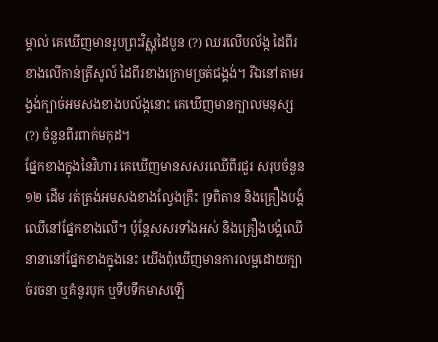ម្គាល់ គេឃើញមានរូបព្រះវិស្ណុដៃបួន (?) ឈរលើបល័ង្ក ដៃពីរខាងលើកាន់ត្រីសូល៍ ដៃពីរខាងក្រោមច្រត់ជង្គង់។ រីឯនៅតាមរង្វង់ក្បាច់អមសងខាងបល័ង្កនោះ គេឃើញមានក្បាលមនុស្ស (?) ចំនួនពីរពាក់មកុដ។
ផ្នែកខាងក្នុងនៃវិហារ គេឃើញមានសសរឈើពីរជួរ សរុបចំនួន១២ ដើម រត់ត្រង់អមសងខាងល្វែងគ្រឹះ ទ្រពិតាន និងគ្រឿងបង្គំឈើនៅផ្នែកខាងលើ។ ប៉ុន្តែសសរទាំងអស់ និងគ្រឿងបង្គំឈើនានានៅផ្នែកខាងក្នុងនេះ យើងពុំឃើញមានការលម្អដោយក្បាច់រចនា ឬគំនូរបុក ឬទឹបទឹកមាសឡើ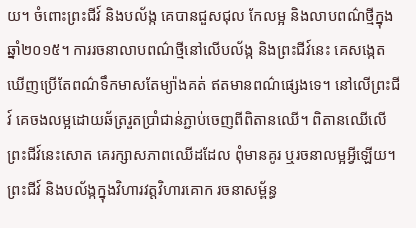យ។ ចំពោះព្រះជីវ៍ និងបល័ង្ក គេបានជួសជុល កែលម្អ និងលាបពណ៌ថ្មីក្នុងឆ្នាំ២០១៥។ ការរចនាលាបពណ៌ថ្មីនៅលើបល័ង្ក និងព្រះជីវ៍នេះ គេសង្កេតឃើញប្រើតែពណ៌ទឹកមាសតែម្យ៉ាងគត់ ឥតមានពណ៌ផ្សេងទេ។ នៅលើព្រះជីវ៍ គេចងលម្អដោយឆ័ត្ររួតប្រាំជាន់ភ្ជាប់ចេញពីពិតានឈើ។ ពិតានឈើលើព្រះជីវ៍នេះសោត គេរក្សាសភាពឈើដដែល ពុំមានគូរ ឬរចនាលម្អអ្វីឡើយ។
ព្រះជីវ៍ និងបល័ង្កក្នុងវិហារវត្តវិហារគោក រចនាសម្ព័ន្ធ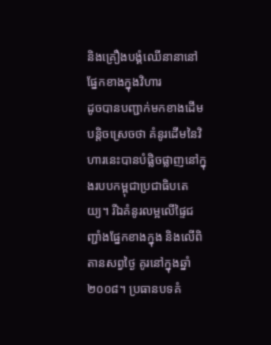និងគ្រឿងបង្គំឈើនានានៅផ្នែកខាងក្នុងវិហារ
ដូចបានបញ្ជាក់មកខាងដើមបន្តិចស្រេចថា គំនូរដើមនៃវិហារនេះបានបំផ្លិចផ្លាញនៅក្នុងរបបកម្ពុជាប្រជាធិបតេយ្យ។ រីឯគំនូរលម្អលើផ្ទៃជញ្ជាំងផ្នែកខាងក្នុង និងលើពិតានសព្វថ្ងៃ គូរនៅក្នុងឆ្នាំ២០០៨។ ប្រធានបទគំ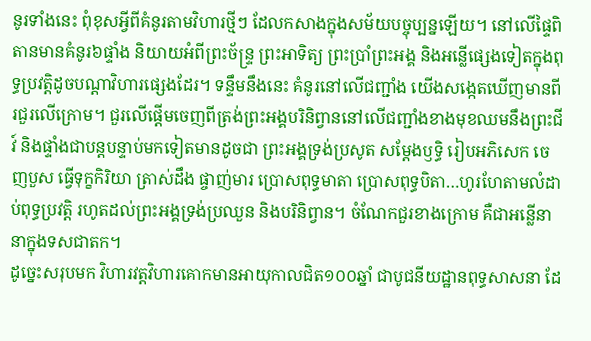នូរទាំងនេះ ពុំខុសអ្វីពីគំនូរតាមវិហារថ្មីៗ ដែលកសាងក្នុងសម័យបច្ចុប្បន្នឡើយ។ នៅលើផ្ទៃពិតានមានគំនូរ៦ផ្ទាំង និយាយអំពីព្រះច័ន្ទ្រ ព្រះអាទិត្យ ព្រះប្រាំព្រះអង្គ និងអន្លើផ្សេងទៀតក្នុងពុទ្ធប្រវត្តិដូចបណ្តាវិហារផ្សេងដែរ។ ទន្ទឹមនឹងនេះ គំនូរនៅលើជញ្ជាំង យើងសង្កេតឃើញមានពីរជួរលើក្រោម។ ជួរលើផ្តើមចេញពីត្រង់ព្រះអង្គបរិនិព្វាននៅលើជញ្ជាំងខាងមុខឈមនឹងព្រះជីវ៍ និងផ្ទាំងជាបន្តបន្ទាប់មកទៀតមានដូចជា ព្រះអង្គទ្រង់ប្រសូត សម្តែងឫទ្ធិ រៀបអភិសេក ចេញបួស ធ្វើទុក្ខកិរិយា ត្រាស់ដឹង ផ្ចាញ់មារ ប្រោសពុទ្ធមាតា ប្រោសពុទ្ធបិតា…ហូរហែតាមលំដាប់ពុទ្ធប្រវត្តិ រហូតដល់ព្រះអង្គទ្រង់ប្រឈួន និងបរិនិព្វាន។ ចំណែកជួរខាងក្រោម គឺជាអន្លើនានាក្នុងទសជាតក។
ដូច្នេះសរុបមក វិហារវត្តវិហារគោកមានអាយុកាលជិត១០០ឆ្នាំ ជាបូជនីយដ្ឋានពុទ្ធសាសនា ដែ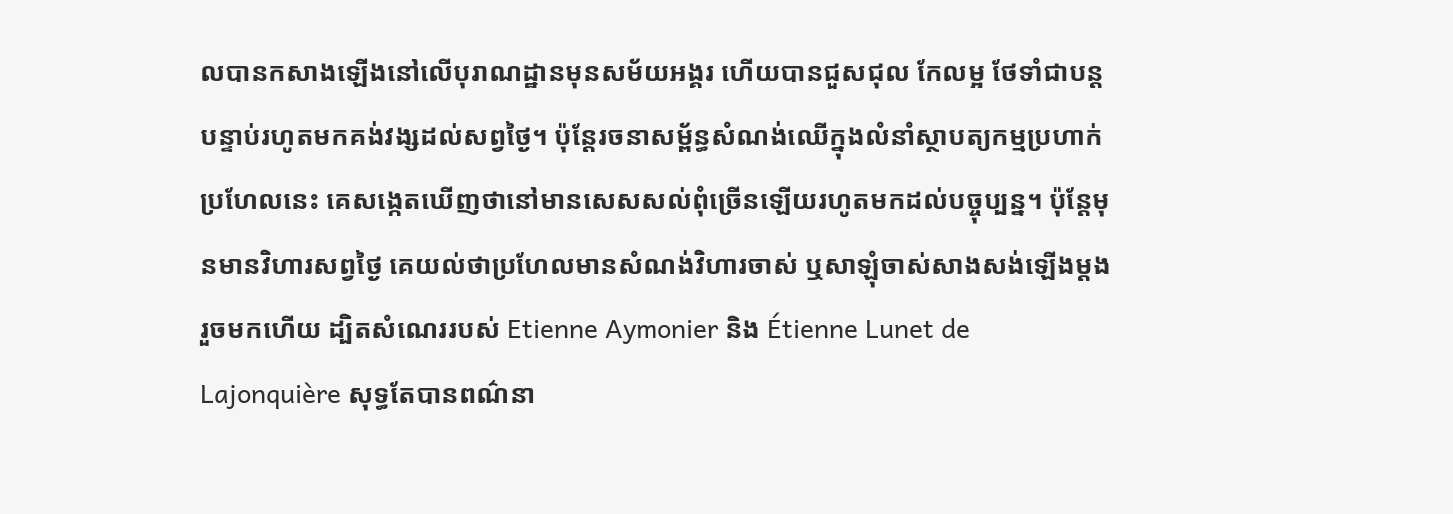លបានកសាងឡើងនៅលើបុរាណដ្ឋានមុនសម័យអង្គរ ហើយបានជួសជុល កែលម្អ ថែទាំជាបន្តបន្ទាប់រហូតមកគង់វង្សដល់សព្វថ្ងៃ។ ប៉ុន្តែរចនាសម្ព័ន្ធសំណង់ឈើក្នុងលំនាំស្ថាបត្យកម្មប្រហាក់ប្រហែលនេះ គេសង្កេតឃើញថានៅមានសេសសល់ពុំច្រើនឡើយរហូតមកដល់បច្ចុប្បន្ន។ ប៉ុន្តែមុនមានវិហារសព្វថ្ងៃ គេយល់ថាប្រហែលមានសំណង់វិហារចាស់ ឬសាឡុំចាស់សាងសង់ឡើងម្តងរួចមកហើយ ដ្បិតសំណេររបស់ Etienne Aymonier និង Étienne Lunet de Lajonquière សុទ្ធតែបានពណ៌នា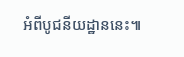អំពីបូជនីយដ្ឋាននេះ៕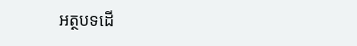អត្ថបទដើ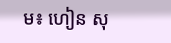ម៖ ហៀន សុ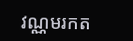វណ្ណមរកត